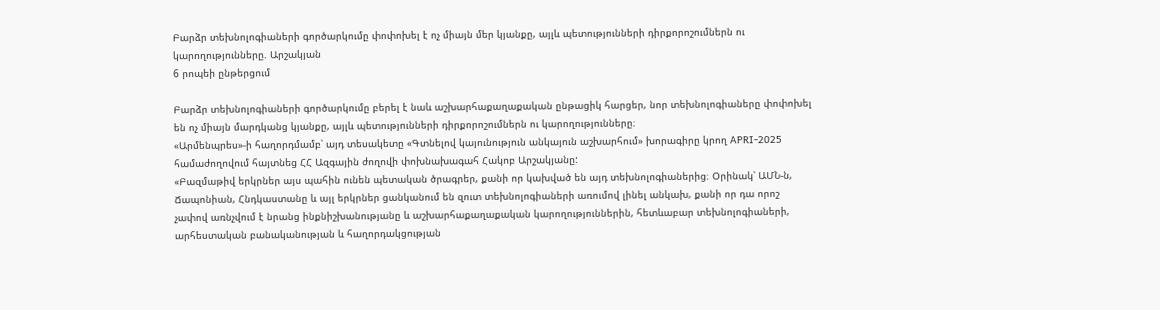Բարձր տեխնոլոգիաների գործարկումը փոփոխել է ոչ միայն մեր կյանքը, այլև պետությունների դիրքորոշումներն ու կարողությունները. Արշակյան
6 րոպեի ընթերցում

Բարձր տեխնոլոգիաների գործարկումը բերել է նաև աշխարհաքաղաքական ընթացիկ հարցեր, նոր տեխնոլոգիաները փոփոխել են ոչ միայն մարդկանց կյանքը, այլև պետությունների դիրքորոշումներն ու կարողությունները։
«Արմենպրես»-ի հաղորդմամբ՝ այդ տեսակետը «Գտնելով կայունություն անկայուն աշխարհում» խորագիրը կրող APRI-2025 համաժողովում հայտնեց ՀՀ Ազգային ժողովի փոխնախագահ Հակոբ Արշակյանը:
«Բազմաթիվ երկրներ այս պահին ունեն պետական ծրագրեր, քանի որ կախված են այդ տեխնոլոգիաներից։ Օրինակ՝ ԱՄՆ-ն, Ճապոնիան, Հնդկաստանը և այլ երկրներ ցանկանում են զուտ տեխնոլոգիաների առումով լինել անկախ, քանի որ դա որոշ չափով առնչվում է նրանց ինքնիշխանությանը և աշխարհաքաղաքական կարողություններին, հետևաբար տեխնոլոգիաների, արհեստական բանականության և հաղորդակցության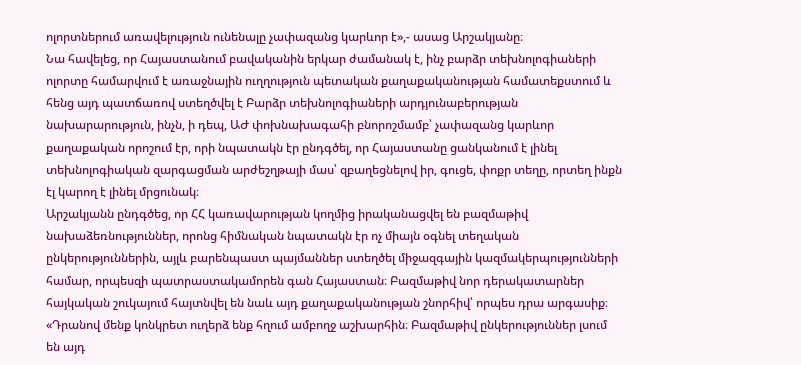ոլորտներում առավելություն ունենալը չափազանց կարևոր է»,- ասաց Արշակյանը։
Նա հավելեց, որ Հայաստանում բավականին երկար ժամանակ է, ինչ բարձր տեխնոլոգիաների ոլորտը համարվում է առաջնային ուղղություն պետական քաղաքականության համատեքստում և հենց այդ պատճառով ստեղծվել է Բարձր տեխնոլոգիաների արդյունաբերության նախարարություն, ինչն, ի դեպ, ԱԺ փոխնախագահի բնորոշմամբ՝ չափազանց կարևոր քաղաքական որոշում էր, որի նպատակն էր ընդգծել, որ Հայաստանը ցանկանում է լինել տեխնոլոգիական զարգացման արժեշղթայի մաս՝ զբաղեցնելով իր, գուցե, փոքր տեղը, որտեղ ինքն էլ կարող է լինել մրցունակ։
Արշակյանն ընդգծեց, որ ՀՀ կառավարության կողմից իրականացվել են բազմաթիվ նախաձեռնություններ, որոնց հիմնական նպատակն էր ոչ միայն օգնել տեղական ընկերություններին, այլև բարենպաստ պայմաններ ստեղծել միջազգային կազմակերպությունների համար, որպեսզի պատրաստակամորեն գան Հայաստան։ Բազմաթիվ նոր դերակատարներ հայկական շուկայում հայտնվել են նաև այդ քաղաքականության շնորհիվ՝ որպես դրա արգասիք։
«Դրանով մենք կոնկրետ ուղերձ ենք հղում ամբողջ աշխարհին։ Բազմաթիվ ընկերություններ լսում են այդ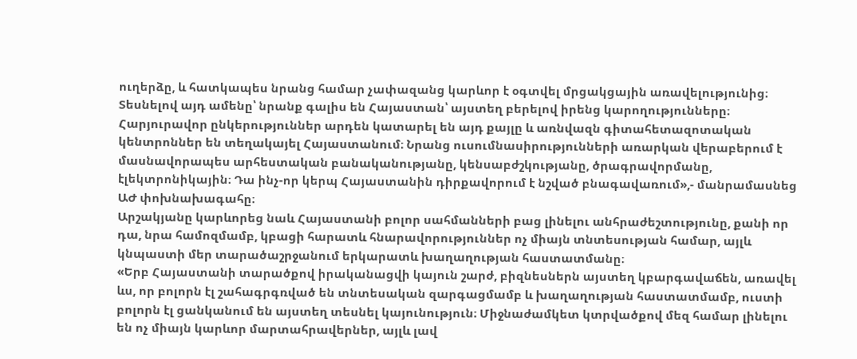ուղերձը, և հատկապես նրանց համար չափազանց կարևոր է օգտվել մրցակցային առավելությունից։ Տեսնելով այդ ամենը՝ նրանք գալիս են Հայաստան՝ այստեղ բերելով իրենց կարողությունները։ Հարյուրավոր ընկերություններ արդեն կատարել են այդ քայլը և առնվազն գիտահետազոտական կենտրոններ են տեղակայել Հայաստանում։ Նրանց ուսումնասիրությունների առարկան վերաբերում է մասնավորապես արհեստական բանականությանը, կենսաբժշկությանը, ծրագրավորմանը, էլեկտրոնիկային։ Դա ինչ-որ կերպ Հայաստանին դիրքավորում է նշված բնագավառում»,- մանրամասնեց ԱԺ փոխնախագահը։
Արշակյանը կարևորեց նաև Հայաստանի բոլոր սահմանների բաց լինելու անհրաժեշտությունը, քանի որ դա, նրա համոզմամբ, կբացի հարատև հնարավորություններ ոչ միայն տնտեսության համար, այլև կնպաստի մեր տարածաշրջանում երկարատև խաղաղության հաստատմանը։
«Երբ Հայաստանի տարածքով իրականացվի կայուն շարժ, բիզնեսներն այստեղ կբարգավաճեն, առավել ևս, որ բոլորն էլ շահագրգռված են տնտեսական զարգացմամբ և խաղաղության հաստատմամբ, ուստի բոլորն էլ ցանկանում են այստեղ տեսնել կայունություն։ Միջնաժամկետ կտրվածքով մեզ համար լինելու են ոչ միայն կարևոր մարտահրավերներ, այլև լավ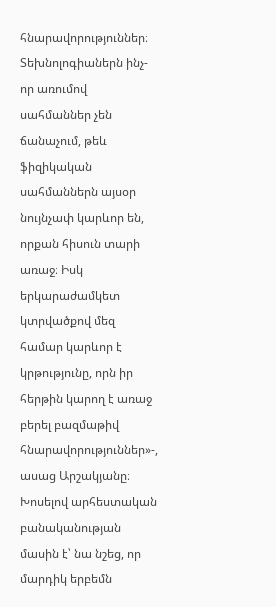հնարավորություններ։ Տեխնոլոգիաներն ինչ-որ առումով սահմաններ չեն ճանաչում, թեև ֆիզիկական սահմաններն այսօր նույնչափ կարևոր են, որքան հիսուն տարի առաջ։ Իսկ երկարաժամկետ կտրվածքով մեզ համար կարևոր է կրթությունը, որն իր հերթին կարող է առաջ բերել բազմաթիվ հնարավորություններ»-, ասաց Արշակյանը։
Խոսելով արհեստական բանականության մասին է՝ նա նշեց, որ մարդիկ երբեմն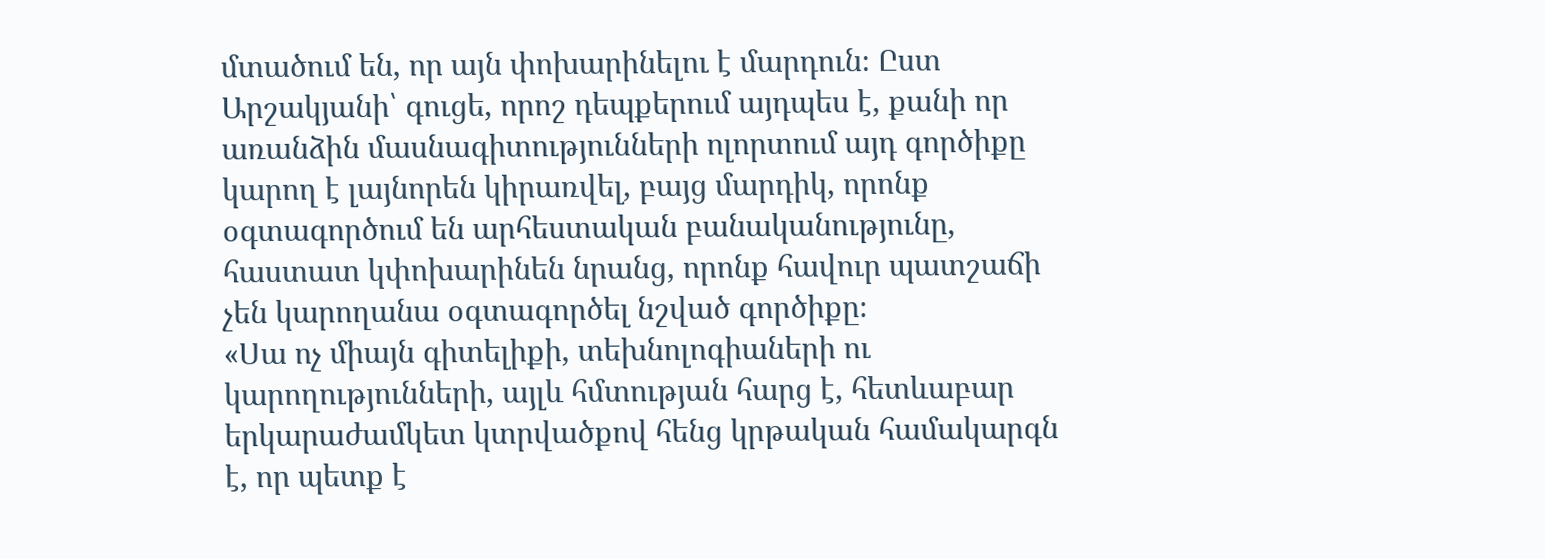մտածում են, որ այն փոխարինելու է մարդուն։ Ըստ Արշակյանի՝ գուցե, որոշ դեպքերում այդպես է, քանի որ առանձին մասնագիտությունների ոլորտում այդ գործիքը կարող է լայնորեն կիրառվել, բայց մարդիկ, որոնք օգտագործում են արհեստական բանականությունը, հաստատ կփոխարինեն նրանց, որոնք հավուր պատշաճի չեն կարողանա օգտագործել նշված գործիքը։
«Սա ոչ միայն գիտելիքի, տեխնոլոգիաների ու կարողությունների, այլև հմտության հարց է, հետևաբար երկարաժամկետ կտրվածքով հենց կրթական համակարգն է, որ պետք է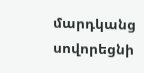մարդկանց սովորեցնի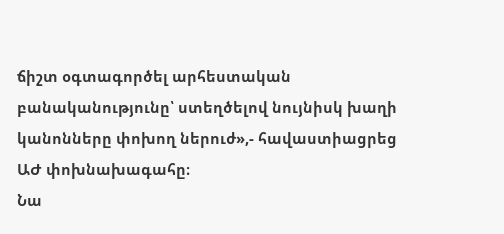ճիշտ օգտագործել արհեստական բանականությունը՝ ստեղծելով նույնիսկ խաղի կանոնները փոխող ներուժ»,- հավաստիացրեց ԱԺ փոխնախագահը։
Նա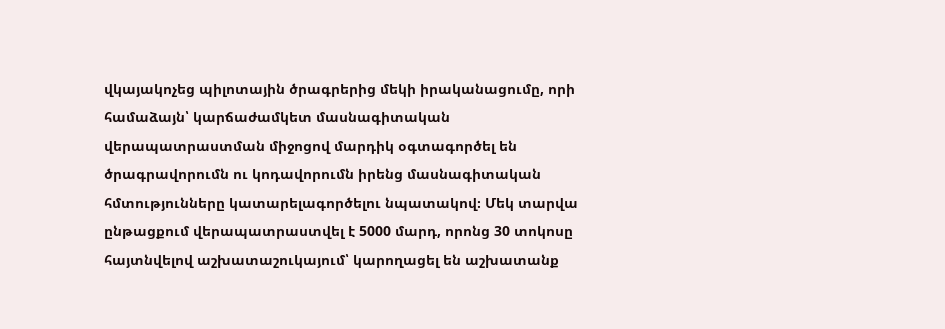վկայակոչեց պիլոտային ծրագրերից մեկի իրականացումը, որի համաձայն՝ կարճաժամկետ մասնագիտական վերապատրաստման միջոցով մարդիկ օգտագործել են ծրագրավորումն ու կոդավորումն իրենց մասնագիտական հմտությունները կատարելագործելու նպատակով։ Մեկ տարվա ընթացքում վերապատրաստվել է 5000 մարդ, որոնց 30 տոկոսը հայտնվելով աշխատաշուկայում՝ կարողացել են աշխատանք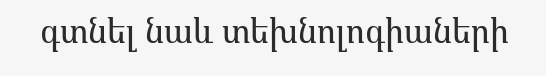գտնել նաև տեխնոլոգիաների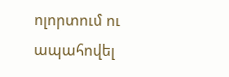ոլորտում ու ապահովել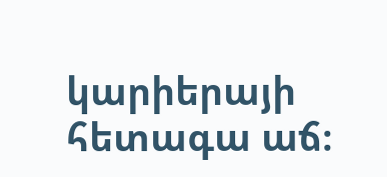կարիերայի հետագա աճ։